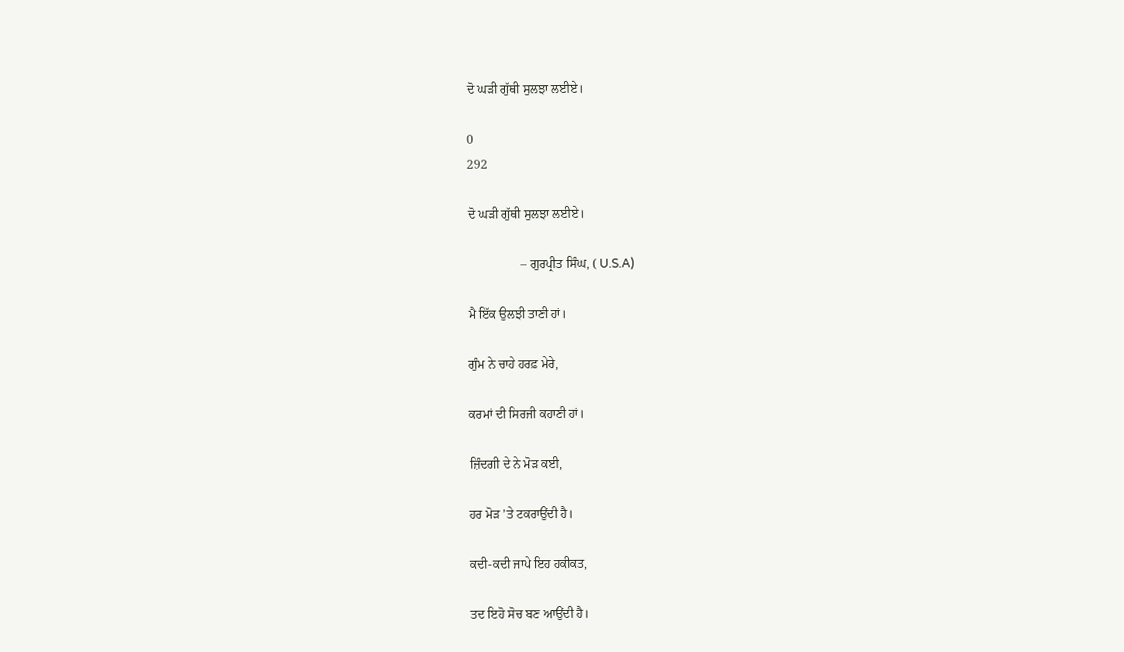ਦੋ ਘੜੀ ਗੁੱਥੀ ਸੁਲਝਾ ਲਈਏ।

0
292

ਦੋ ਘੜੀ ਗੁੱਥੀ ਸੁਲਝਾ ਲਈਏ।

                 – ਗੁਰਪ੍ਰੀਤ ਸਿੰਘ, ( U.S.A)

ਮੈ ਇੱਕ ਉਲਝੀ ਤਾਣੀ ਹਾਂ।

ਗੁੰਮ ਨੇ ਚਾਹੇ ਹਰਫ਼ ਮੇਰੇ,

ਕਰਮਾਂ ਦੀ ਸਿਰਜੀ ਕਹਾਣੀ ਹਾਂ।

ਜ਼ਿੰਦਗੀ ਦੇ ਨੇ ਮੋੜ ਕਈ,

ਹਰ ਮੋੜ ’ਤੇ ਟਕਰਾਉਂਦੀ ਹੈ।

ਕਦੀ-ਕਦੀ ਜਾਪੇ ਇਹ ਹਕੀਕਤ,

ਤਦ ਇਹੋ ਸੋਚ ਬਣ ਆਉਂਦੀ ਹੈ।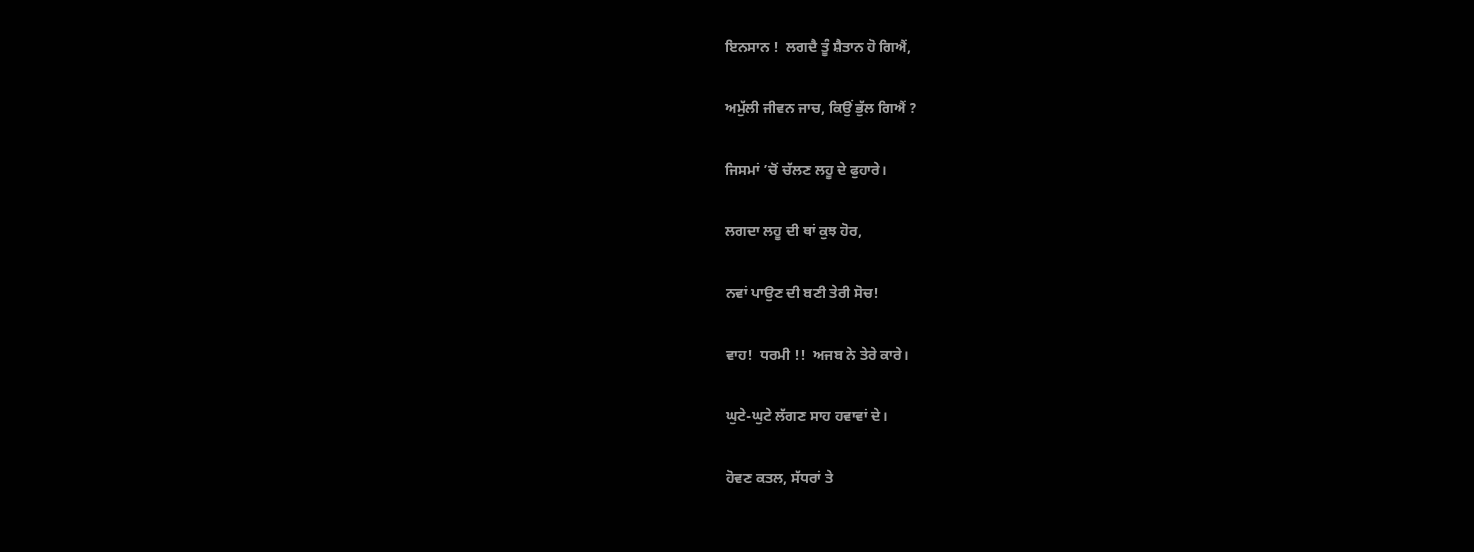ਇਨਸਾਨ !  ਲਗਦੈ ਤੂੰ ਸ਼ੈਤਾਨ ਹੋ ਗਿਐਂ,

ਅਮੁੱਲੀ ਜੀਵਨ ਜਾਚ, ਕਿਉਂ ਭੁੱਲ ਗਿਐਂ ?

ਜਿਸਮਾਂ ’ਚੋਂ ਚੱਲਣ ਲਹੂ ਦੇ ਫੁਹਾਰੇ।

ਲਗਦਾ ਲਹੂ ਦੀ ਥਾਂ ਕੁਝ ਹੋਰ,

ਨਵਾਂ ਪਾਉਣ ਦੀ ਬਣੀ ਤੇਰੀ ਸੋਚ!

ਵਾਹ!  ਧਰਮੀ !!  ਅਜਬ ਨੇ ਤੇਰੇ ਕਾਰੇ।

ਘੁਟੇ-ਘੁਟੇ ਲੱਗਣ ਸਾਹ ਹਵਾਵਾਂ ਦੇ।

ਹੋਵਣ ਕਤਲ, ਸੱਧਰਾਂ ਤੇ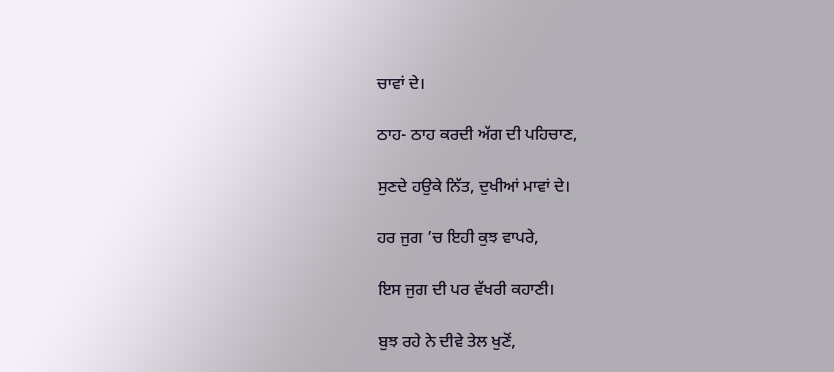ਚਾਵਾਂ ਦੇ।

ਠਾਹ- ਠਾਹ ਕਰਦੀ ਅੱਗ ਦੀ ਪਹਿਚਾਣ,

ਸੁਣਦੇ ਹਉਕੇ ਨਿੱਤ, ਦੁਖੀਆਂ ਮਾਵਾਂ ਦੇ।

ਹਰ ਜੁਗ ’ਚ ਇਹੀ ਕੁਝ ਵਾਪਰੇ,

ਇਸ ਜੁਗ ਦੀ ਪਰ ਵੱਖਰੀ ਕਹਾਣੀ।

ਬੁਝ ਰਹੇ ਨੇ ਦੀਵੇ ਤੇਲ ਖੁਣੋਂ,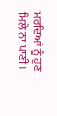ਮਰਦਿਆਂ ਨੂੰ ਹੁਣ ਮਿਲੇ ਨਾ ਪਾਣੀ।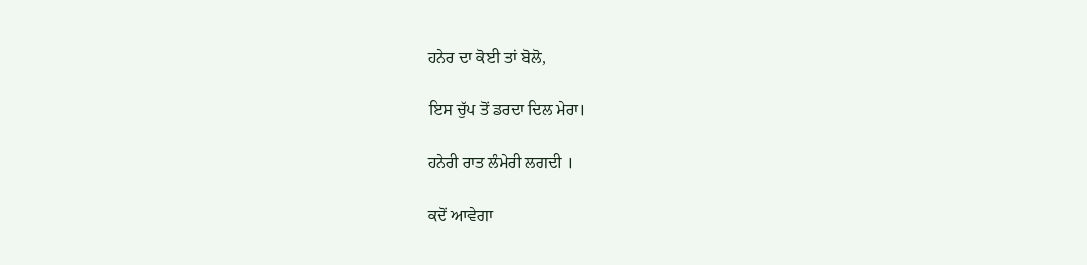ਹਨੇਰ ਦਾ ਕੋਈ ਤਾਂ ਬੋਲੋ,

ਇਸ ਚੁੱਪ ਤੋਂ ਡਰਦਾ ਦਿਲ ਮੇਰਾ।

ਹਨੇਰੀ ਰਾਤ ਲੰਮੇਰੀ ਲਗਦੀ ।

ਕਦੋਂ ਆਵੇਗਾ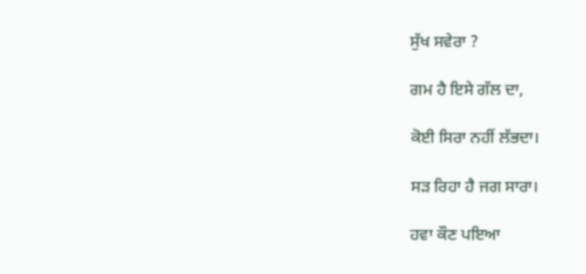ਸੁੱਖ ਸਵੇਰਾ ?

ਗਮ ਹੈ ਇਸੇ ਗੱਲ ਦਾ,

ਕੋਈ ਸਿਰਾ ਨਹੀਂ ਲੱਭਦਾ।

ਸੜ ਰਿਹਾ ਹੈ ਜਗ ਸਾਰਾ।

ਹਵਾ ਕੌਣ ਪਇਆ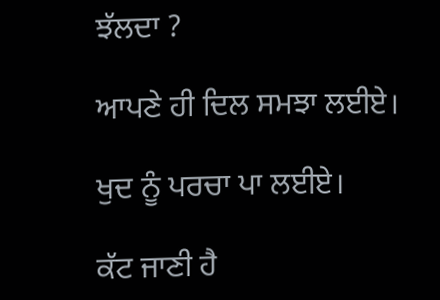ਝੱਲਦਾ ?

ਆਪਣੇ ਹੀ ਦਿਲ ਸਮਝਾ ਲਈਏ।

ਖੁਦ ਨੂੰ ਪਰਚਾ ਪਾ ਲਈਏ।

ਕੱਟ ਜਾਣੀ ਹੈ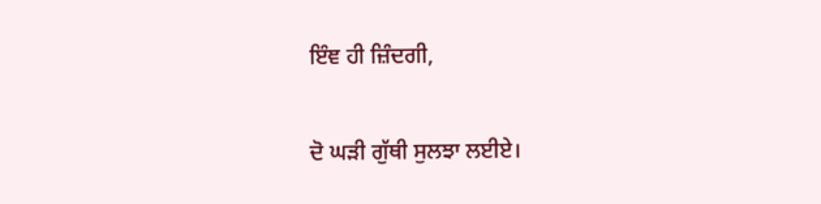ਇੰਞ ਹੀ ਜ਼ਿੰਦਗੀ,

ਦੋ ਘੜੀ ਗੁੱਥੀ ਸੁਲਝਾ ਲਈਏ।